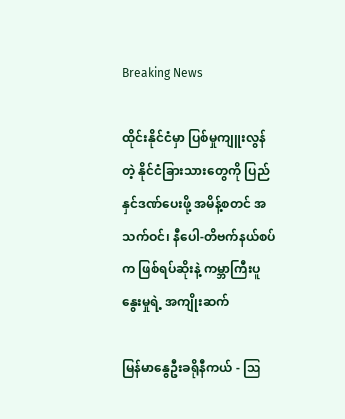Breaking News

ထိုင်းနိုင်ငံမှာ ပြစ်မှုကျူးလွန်တဲ့ နိုင်ငံခြားသားတွေကို ပြည်နှင်ဒဏ်ပေးဖို့ အမိန့်စတင် အသက်ဝင်၊ နီပေါ-တိဗက်နယ်စပ်က ဖြစ်ရပ်ဆိုးနဲ့ ကမ္ဘာကြီးပူနွေးမှုရဲ့ အကျိုးဆက်

မြန်မာနွေဦးခရိုနီကယ် - ဩ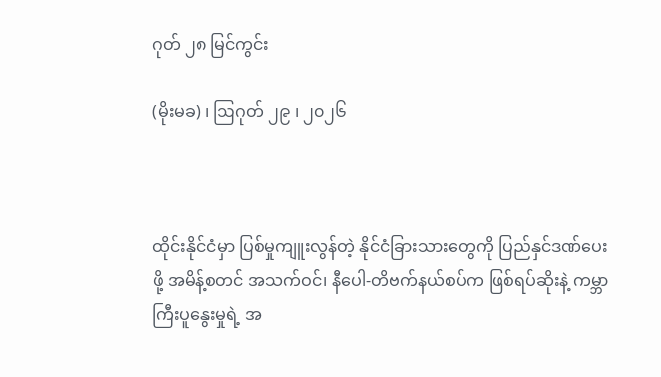ဂုတ် ၂၈ မြင်ကွင်း

(မိုးမခ) ၊ ဩဂုတ် ၂၉ ၊ ၂၀၂၆



ထိုင်းနိုင်ငံမှာ ပြစ်မှုကျူးလွန်တဲ့ နိုင်ငံခြားသားတွေကို ပြည်နှင်ဒဏ်ပေးဖို့ အမိန့်စတင် အသက်ဝင်၊ နီပေါ-တိဗက်နယ်စပ်က ဖြစ်ရပ်ဆိုးနဲ့ ကမ္ဘာကြီးပူနွေးမှုရဲ့ အ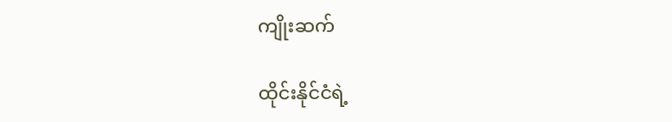ကျိုးဆက်

ထိုင်းနိုင်ငံရဲ့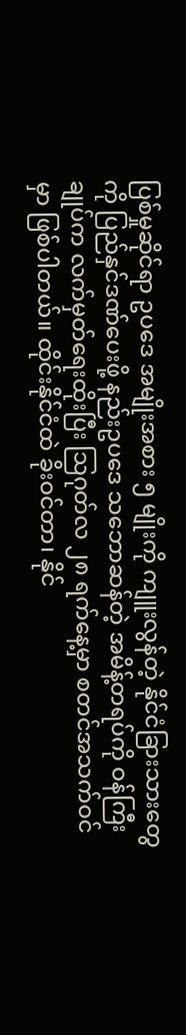ပြစ်မှုဆိုင်ရာ ဥပဒေ အမျိုးအစား ၅ မျိုးကို ကျူးလွန်တဲ့ နိုင်ငံခြားသားတွေကို ပြည်နှင်ဒဏ်ပေးဖို့ နည်းဥပဒေ သဘောဆန်တဲ့ အမိန့်တရပ်ကို ဝန်ကြီးချုပ်က လက်မှတ်ရေးထိုးပြီး သြဂုတ်လ ၂၈ ရက်နေ့မှာ စတင်အသက်ဝင်မှာ ဖြစ်ပါတယ်။ ထိုင်းနိုင်ငံထဲ ခိုးဝင်တာ၊ နိုင်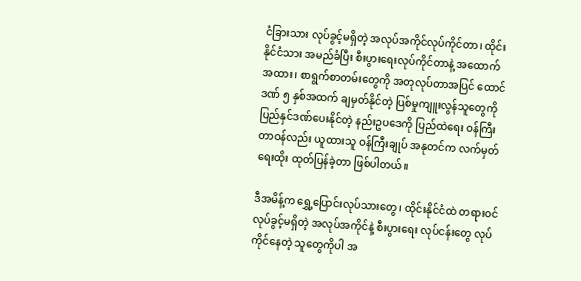ငံခြားသား လုပ်ခွင့်မရှိတဲ့ အလုပ်အကိုင်လုပ်ကိုင်တာ၊ ထိုင်းနိုင်ငံသား အမည်ခံပြီး စီးပွားရေးလုပ်ကိုင်တာနဲ့ အထောက်အထား၊ စာရွက်စာတမ်းတွေကို အတုလုပ်တာအပြင် ထောင်ဒဏ် ၅ နှစ်အထက် ချမှတ်နိုင်တဲ့ ပြစ်မှုကျူးလွန်သူတွေကို ပြည်နှင်ဒဏ်ပေးနိုင်တဲ့ နည်းဥပဒေကို ပြည်ထဲရေး ဝန်ကြီးတာဝန်လည်း ယူထားသူ ဝန်ကြီးချုပ် အနုတင်က လက်မှတ်ရေးထိုး ထုတ်ပြန်ခဲ့တာ ဖြစ်ပါတယ်။

ဒီအမိန့်က ရွှေ့ပြောင်းလုပ်သားတွေ၊ ထိုင်းနိုင်ငံထဲ တရားဝင်လုပ်ခွင့်မရှိတဲ့ အလုပ်အကိုင်နဲ့ စီးပွားရေး လုပ်ငန်းတွေ လုပ်ကိုင်နေတဲ့ သူတွေကိုပါ အ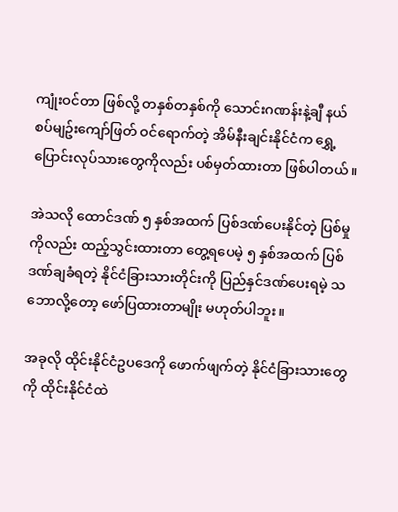ကျုံးဝင်တာ ဖြစ်လို့ တနှစ်တနှစ်ကို သောင်းဂဏန်းနဲ့ချီ နယ်စပ်မျဥ်းကျော်ဖြတ် ဝင်ရောက်တဲ့ အိမ်နီးချင်းနိုင်ငံက ရွှေ့ပြောင်းလုပ်သားတွေကိုလည်း ပစ်မှတ်ထားတာ ဖြစ်ပါတယ်။

အဲသလို ထောင်ဒဏ် ၅ နှစ်အထက် ပြစ်ဒဏ်ပေးနိုင်တဲ့ ပြစ်မှုကိုလည်း ထည့်သွင်းထားတာ တွေ့ရပေမဲ့ ၅ နှစ်အထက် ပြစ်ဒဏ်ချခံရတဲ့ နိုင်ငံခြားသားတိုင်းကို ပြည်နှင်ဒဏ်ပေးရမဲ့ သဘောလို့တော့ ဖော်ပြထားတာမျိုး မဟုတ်ပါဘူး။

အခုလို ထိုင်းနိုင်ငံဥပဒေကို ဖောက်ဖျက်တဲ့ နိုင်ငံခြားသားတွေကို ထိုင်းနိုင်ငံထဲ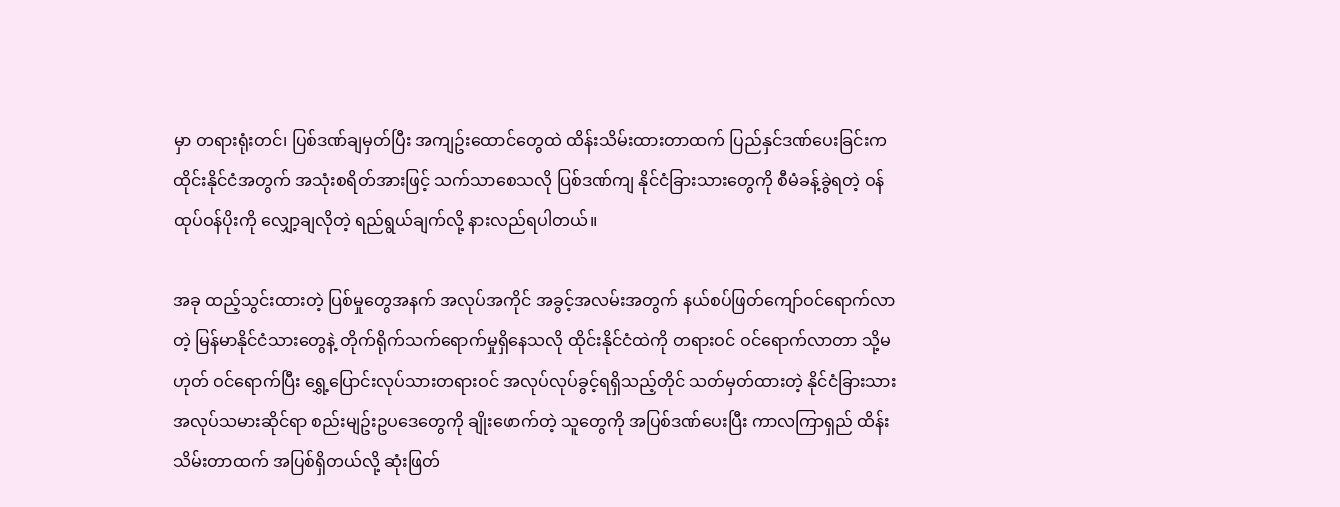မှာ တရားရုံးတင်၊ ပြစ်ဒဏ်ချမှတ်ပြီး အကျဥ်းထောင်တွေထဲ ထိန်းသိမ်းထားတာထက် ပြည်နှင်ဒဏ်ပေးခြင်းက ထိုင်းနိုင်ငံအတွက် အသုံးစရိတ်အားဖြင့် သက်သာစေသလို ပြစ်ဒဏ်ကျ နိုင်ငံခြားသားတွေကို စီမံခန့်ခွဲရတဲ့ ဝန်ထုပ်ဝန်ပိုးကို လျှော့ချလိုတဲ့ ရည်ရွယ်ချက်လို့ နားလည်ရပါတယ်။

အခု ထည့်သွင်းထားတဲ့ ပြစ်မှုတွေအနက် အလုပ်အကိုင် အခွင့်အလမ်းအတွက် နယ်စပ်ဖြတ်ကျော်ဝင်ရောက်လာတဲ့ မြန်မာနိုင်ငံသားတွေနဲ့ တိုက်ရိုက်သက်ရောက်မှုရှိနေသလို ထိုင်းနိုင်ငံထဲကို တရားဝင် ဝင်ရောက်လာတာ သို့မဟုတ် ဝင်ရောက်ပြီး ရွှေ့ပြောင်းလုပ်သားတရားဝင် အလုပ်လုပ်ခွင့်ရရှိသည့်တိုင် သတ်မှတ်ထားတဲ့ နိုင်ငံခြားသား အလုပ်သမားဆိုင်ရာ စည်းမျဥ်းဥပဒေတွေကို ချိုးဖောက်တဲ့ သူတွေကို အပြစ်ဒဏ်ပေးပြီး ကာလကြာရှည် ထိန်းသိမ်းတာထက် အပြစ်ရှိတယ်လို့ ဆုံးဖြတ်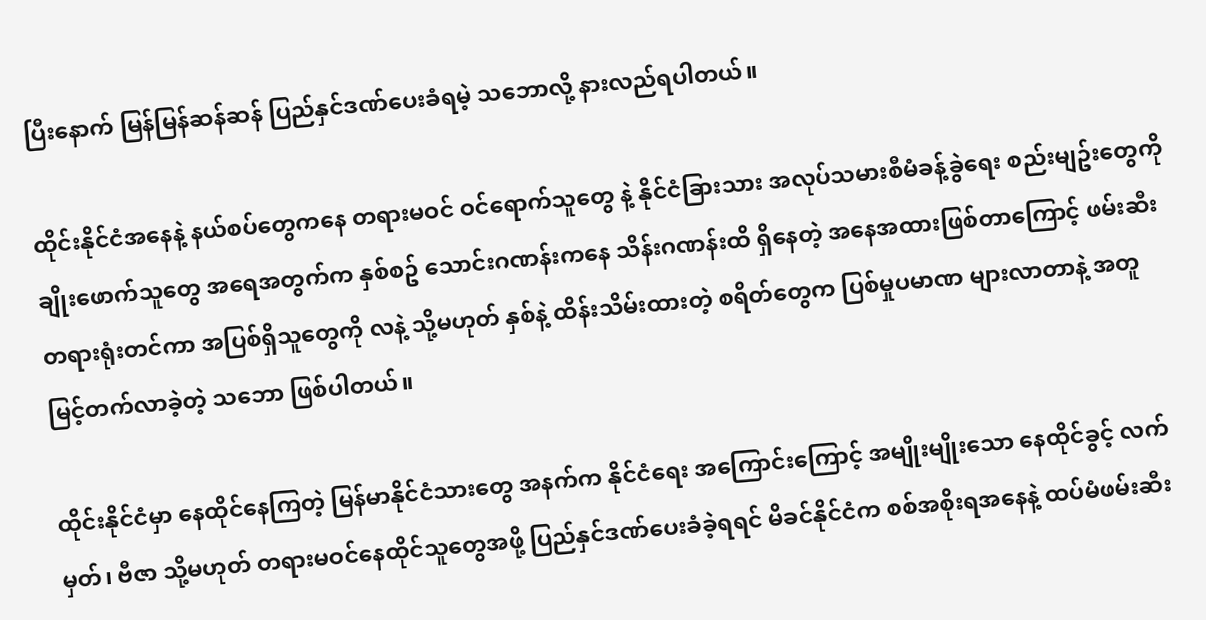ပြီးနောက် မြန်မြန်ဆန်ဆန် ပြည်နှင်ဒဏ်ပေးခံရမဲ့ သဘောလို့ နားလည်ရပါတယ်။

ထိုင်းနိုင်ငံအနေနဲ့ နယ်စပ်တွေကနေ တရားမဝင် ဝင်ရောက်သူတွေ နဲ့ နိုင်ငံခြားသား အလုပ်သမားစီမံခန့်ခွဲရေး စည်းမျဥ်းတွေကို ချိုးဖောက်သူတွေ အရေအတွက်က နှစ်စဥ် သောင်းဂဏန်းကနေ သိန်းဂဏန်းထိ ရှိနေတဲ့ အနေအထားဖြစ်တာကြောင့် ဖမ်းဆီး တရားရုံးတင်ကာ အပြစ်ရှိသူတွေကို လနဲ့ သို့မဟုတ် နှစ်နဲ့ ထိန်းသိမ်းထားတဲ့ စရိတ်တွေက ပြစ်မှုပမာဏ များလာတာနဲ့ အတူ မြင့်တက်လာခဲ့တဲ့ သဘော ဖြစ်ပါတယ်။

ထိုင်းနိုင်ငံမှာ နေထိုင်နေကြတဲ့ မြန်မာနိုင်ငံသားတွေ အနက်က နိုင်ငံရေး အကြောင်းကြောင့် အမျိုးမျိုးသော နေထိုင်ခွင့် လက်မှတ်၊ ဗီဇာ သို့မဟုတ် တရားမဝင်နေထိုင်သူတွေအဖို့ ပြည်နှင်ဒဏ်ပေးခံခဲ့ရရင် မိခင်နိုင်ငံက စစ်အစိုးရအနေနဲ့ ထပ်မံဖမ်းဆီး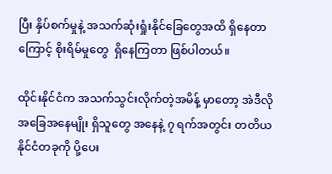ပြီး နှိပ်စက်မှုနဲ့ အသက်ဆုံးရှုံးနိုင်ခြေတွေအထိ ရှိနေတာကြောင့် စိုးရိမ်မှုတွေ  ရှိနေကြတာ ဖြစ်ပါတယ်။

ထိုင်းနိုင်ငံက အသက်သွင်းလိုက်တဲ့အမိန့် မှာတော့ အဲဒီလို အခြေအနေမျိုး ရှိသူတွေ အနေနဲ့ ၇ ရက်အတွင်း တတိယနိုင်ငံတခုကို ပို့ပေး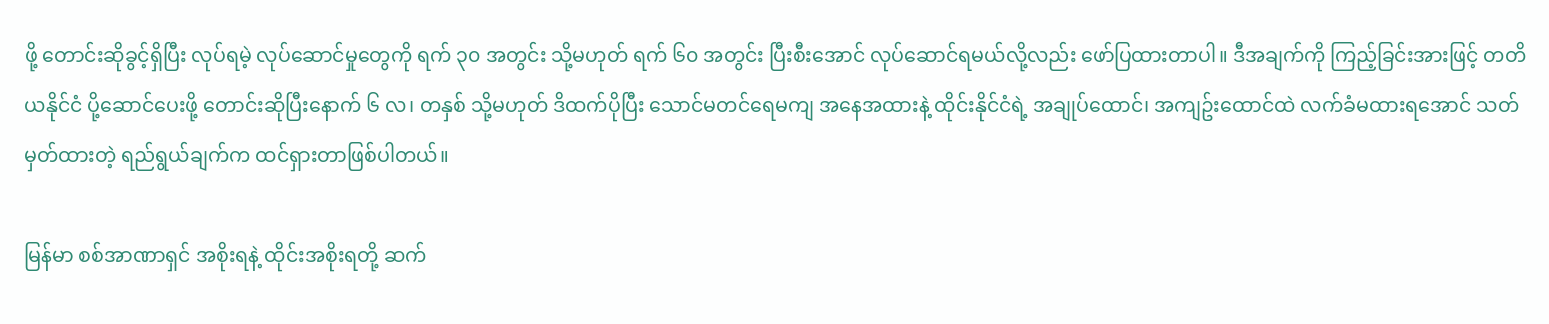ဖို့ တောင်းဆိုခွင့်ရှိပြီး လုပ်ရမဲ့ လုပ်ဆောင်မှုတွေကို ရက် ၃၀ အတွင်း သို့မဟုတ် ရက် ၆၀ အတွင်း ပြီးစီးအောင် လုပ်ဆောင်ရမယ်လို့လည်း ဖော်ပြထားတာပါ။ ဒီအချက်ကို ကြည့်ခြင်းအားဖြင့် တတိယနိုင်ငံ ပို့ဆောင်ပေးဖို့ တောင်းဆိုပြီးနောက် ၆ လ၊ တနှစ် သို့မဟုတ် ဒိထက်ပိုပြီး သောင်မတင်ရေမကျ အနေအထားနဲ့ ထိုင်းနိုင်ငံရဲ့ အချုပ်ထောင်၊ အကျဥ်းထောင်ထဲ လက်ခံမထားရအောင် သတ်မှတ်ထားတဲ့ ရည်ရွယ်ချက်က ထင်ရှားတာဖြစ်ပါတယ်။

မြန်မာ စစ်အာဏာရှင် အစိုးရနဲ့ ထိုင်းအစိုးရတို့ ဆက်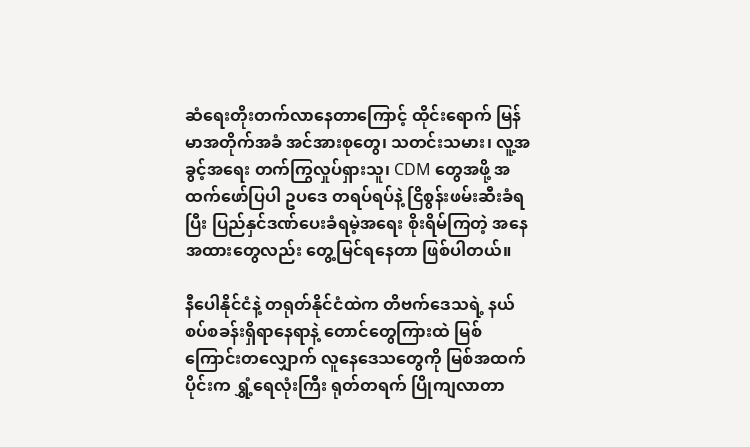ဆံရေးတိုးတက်လာနေတာကြောင့် ထိုင်းရောက် မြန်မာအတိုက်အခံ အင်အားစုတွေ၊ သတင်းသမား၊ လူ့အခွင့်အရေး တက်ကြွလှုပ်ရှားသူ၊ CDM တွေအဖို့ အထက်ဖော်ပြပါ ဥပဒေ တရပ်ရပ်နဲ့ ငြိစွန်းဖမ်းဆီးခံရပြီး ပြည်နှင်ဒဏ်ပေးခံရမဲ့အရေး စိုးရိမ်ကြတဲ့ အနေအထားတွေလည်း တွေ့မြင်ရနေတာ ဖြစ်ပါတယ်။

နီပေါနိုင်ငံနဲ့ တရုတ်နိုင်ငံထဲက တိဗက်ဒေသရဲ့ နယ်စပ်စခန်းရှိရာနေရာနဲ့ တောင်တွေကြားထဲ မြစ်ကြောင်းတလျှောက် လူနေဒေသတွေကို မြစ်အထက်ပိုင်းက ရွှံ့ရေလုံးကြီး ရုတ်တရက် ပြိုကျလာတာ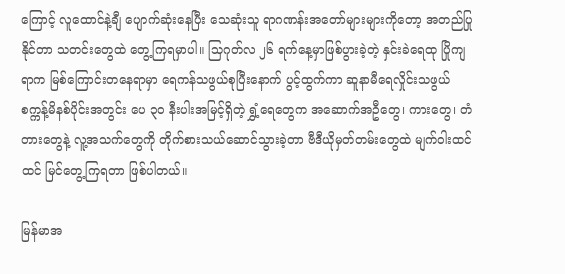ကြောင့် လူထောင်နဲ့ချီ ပျောက်ဆုံးနေပြီး သေဆုံးသူ ရာဂဏန်းအတော်များများကိုတော့ အတည်ပြုနိုင်တာ သတင်းတွေထဲ တွေ့ကြရမှာပါ။ သြဂုတ်လ ၂၆ ရက်နေ့မှာဖြစ်ပွားခဲ့တဲ့ နှင်းခဲရေထု ပြိုကျရာက မြစ်ကြောင်းတနေရာမှာ ရေကန်သဖွယ်စုပြီးနောက် ပွင့်ထွက်ကာ ဆူနာမီရေလှိုင်းသဖွယ် စက္ကန့်မိနစ်ပိုင်းအတွင်း ပေ ၃၀ နီးပါးအမြင့်ရှိတဲ့ ရွှံ့ရေတွေက အဆောက်အဦတွေ၊ ကားတွေ၊ တံတားတွေနဲ့ လူ့အသက်တွေကို တိုက်စားသယ်ဆောင်သွားခဲ့တာ ဗီဒီယိုမှတ်တမ်းတွေထဲ မျက်ဝါးထင်ထင် မြင်တွေ့ကြရတာ ဖြစ်ပါတယ်။

မြန်မာအ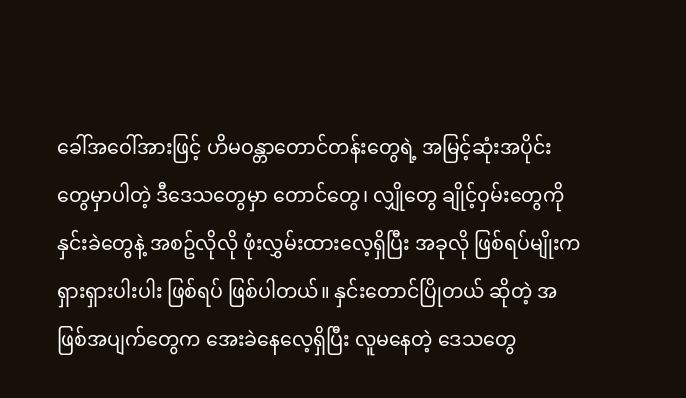ခေါ်အဝေါ်အားဖြင့် ဟိမဝန္တာတောင်တန်းတွေရဲ့ အမြင့်ဆုံးအပိုင်းတွေမှာပါတဲ့ ဒီဒေသတွေမှာ တောင်တွေ၊ လျှိုတွေ ချိုင့်ဝှမ်းတွေကို နှင်းခဲတွေနဲ့ အစဥ်လိုလို ဖုံးလွှမ်းထားလေ့ရှိပြီး အခုလို ဖြစ်ရပ်မျိုးက ရှားရှားပါးပါး ဖြစ်ရပ် ဖြစ်ပါတယ်။ နှင်းတောင်ပြိုတယ် ဆိုတဲ့ အဖြစ်အပျက်တွေက အေးခဲနေလေ့ရှိပြီး လူမနေတဲ့ ဒေသတွေ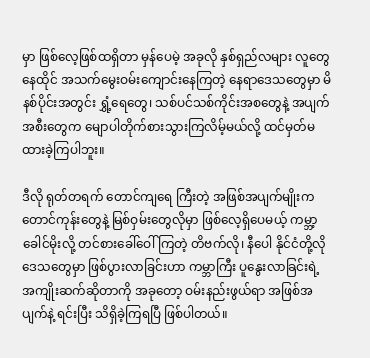မှာ ဖြစ်လေ့ဖြစ်ထရှိတာ မှန်ပေမဲ့ အခုလို နှစ်ရှည်လများ လူတွေနေထိုင် အသက်မွေးဝမ်းကျောင်းနေကြတဲ့ နေရာဒေသတွေမှာ မိနစ်ပိုင်းအတွင်း ရွှံ့ရေတွေ၊ သစ်ပင်သစ်ကိုင်းအစတွေနဲ့ အပျက်အစီးတွေက မျောပါတိုက်စားသွားကြလိမ့်မယ်လို့ ထင်မှတ်မထားခဲ့ကြပါဘူး။

ဒီလို ရုတ်တရက် တောင်ကျရေ ကြီးတဲ့ အဖြစ်အပျက်မျိုးက တောင်ကုန်းတွေနဲ့ မြစ်ဝှမ်းတွေလိုမှာ ဖြစ်လေ့ရှိပေမယ့် ကမ္ဘာ့ခေါင်မိုးလို့ တင်စားခေါ်ဝေါ်ကြတဲ့ တိဗက်လို၊ နီပေါ နိုင်ငံတို့လိုဒေသတွေမှာ ဖြစ်ပွားလာခြင်းဟာ ကမ္ဘာကြီး ပူနွေးလာခြင်းရဲ့ အကျိုးဆက်ဆိုတာကို အခုတော့ ဝမ်းနည်းဖွယ်ရာ အဖြစ်အပျက်နဲ့ ရင်းပြီး သိရှိခဲ့ကြရပြီ ဖြစ်ပါတယ်။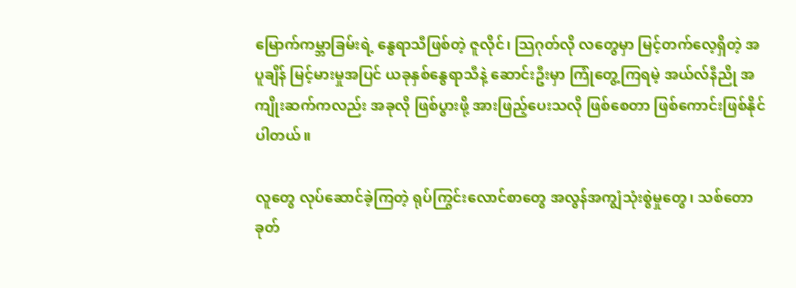မြောက်ကမ္ဘာခြမ်းရဲ့ နွေရာသီဖြစ်တဲ့ ဇူလိုင်၊ သြဂုတ်လို လတွေမှာ မြင့်တက်လေ့ရှိတဲ့ အပူချိန် မြင့်မားမှုအပြင် ယခုနှစ်နွေရာသီနဲ့ ဆောင်းဦးမှာ ကြုံတွေ့ကြရမဲ့ အယ်လ်နီညို အကျိုးဆက်ကလည်း အခုလို ဖြစ်ပွားဖို့ အားဖြည့်ပေးသလို ဖြစ်စေတာ ဖြစ်ကောင်းဖြစ်နိုင်ပါတယ်။

လူတွေ လုပ်ဆောင်ခဲ့ကြတဲ့ ရုပ်ကြွင်းလောင်စာတွေ အလွန်အကျွံသုံးစွဲမှုတွေ၊ သစ်တောခုတ်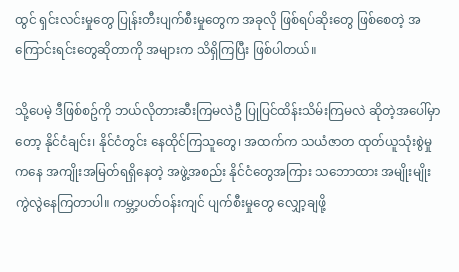ထွင် ရှင်းလင်းမှုတွေ ပြုန်းတီးပျက်စီးမှုတွေက အခုလို ဖြစ်ရပ်ဆိုးတွေ ဖြစ်စေတဲ့ အကြောင်းရင်းတွေဆိုတာကို အများက သိရှိကြပြီး ဖြစ်ပါတယ်။

သို့ပေမဲ့ ဒီဖြစ်စဥ်ကို ဘယ်လိုတားဆီးကြမလဲဦ ပြုပြင်ထိန်းသိမ်းကြမလဲ ဆိုတဲ့အပေါ်မှာတော့ နိုင်ငံချင်း၊ နိုင်ငံတွင်း နေထိုင်ကြသူတွေ၊ အထက်က သယံဇာတ ထုတ်ယူသုံးစွဲမှုကနေ အကျိုးအမြတ်ရရှိနေတဲ့ အဖွဲ့အစည်း နိုင်ငံတွေအကြား သဘောထား အမျိုးမျိုး ကွဲလွဲနေကြတာပါ။ ကမ္ဘာ့ပတ်ဝန်းကျင် ပျက်စီးမှုတွေ လျှော့ချဖို့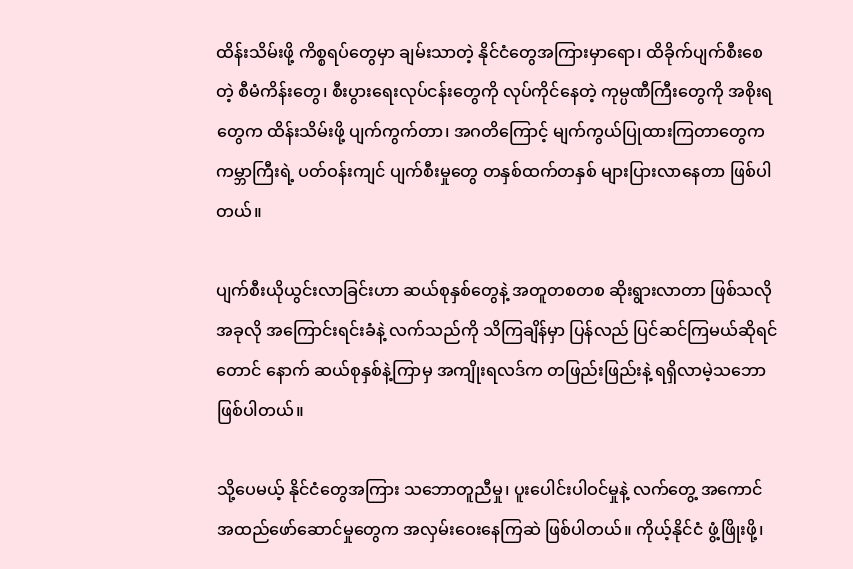ထိန်းသိမ်းဖို့ ကိစ္စရပ်တွေမှာ ချမ်းသာတဲ့ နိုင်ငံတွေအကြားမှာရော၊ ထိခိုက်ပျက်စီးစေတဲ့ စီမံကိန်းတွေ၊ စီးပွားရေးလုပ်ငန်းတွေကို လုပ်ကိုင်နေတဲ့ ကုမ္ပဏီကြီးတွေကို အစိုးရတွေက ထိန်းသိမ်းဖို့ ပျက်ကွက်တာ၊ အဂတိကြောင့် မျက်ကွယ်ပြုထားကြတာတွေက ကမ္ဘာကြီးရဲ့ ပတ်ဝန်းကျင် ပျက်စီးမှုတွေ တနှစ်ထက်တနှစ် များပြားလာနေတာ ဖြစ်ပါတယ်။

ပျက်စီးယိုယွင်းလာခြင်းဟာ ဆယ်စုနှစ်တွေနဲ့ အတူတစတစ ဆိုးရွားလာတာ ဖြစ်သလို အခုလို အကြောင်းရင်းခံနဲ့ လက်သည်ကို သိကြချိန်မှာ ပြန်လည် ပြင်ဆင်ကြမယ်ဆိုရင်တောင် နောက် ဆယ်စုနှစ်နဲ့ကြာမှ အကျိုးရလဒ်က တဖြည်းဖြည်းနဲ့ ရရှိလာမဲ့သဘော ဖြစ်ပါတယ်။

သို့ပေမယ့် နိုင်ငံတွေအကြား သဘောတူညီမှု၊ ပူးပေါင်းပါဝင်မှုနဲ့ လက်တွေ့ အကောင်အထည်ဖော်ဆောင်မှုတွေက အလှမ်းဝေးနေကြဆဲ ဖြစ်ပါတယ်။ ကိုယ့်နိုင်ငံ ဖွံ့ဖြိုးဖို့၊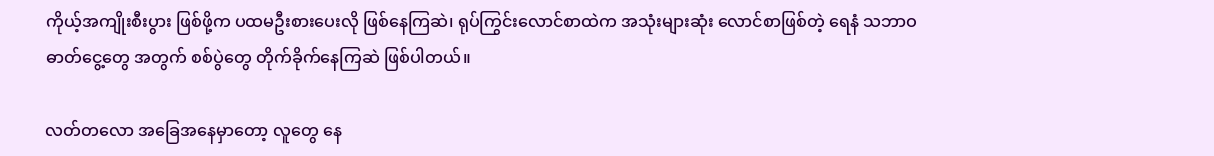ကိုယ့်အကျိုးစီးပွား ဖြစ်ဖို့က ပထမဦးစားပေးလို ဖြစ်နေကြဆဲ၊ ရုပ်ကြွင်းလောင်စာထဲက အသုံးများဆုံး လောင်စာဖြစ်တဲ့ ရေနံ သဘာဝဓာတ်ငွေ့တွေ အတွက် စစ်ပွဲတွေ တိုက်ခိုက်နေကြဆဲ ဖြစ်ပါတယ်။

လတ်တလော အခြေအနေမှာတော့ လူတွေ နေ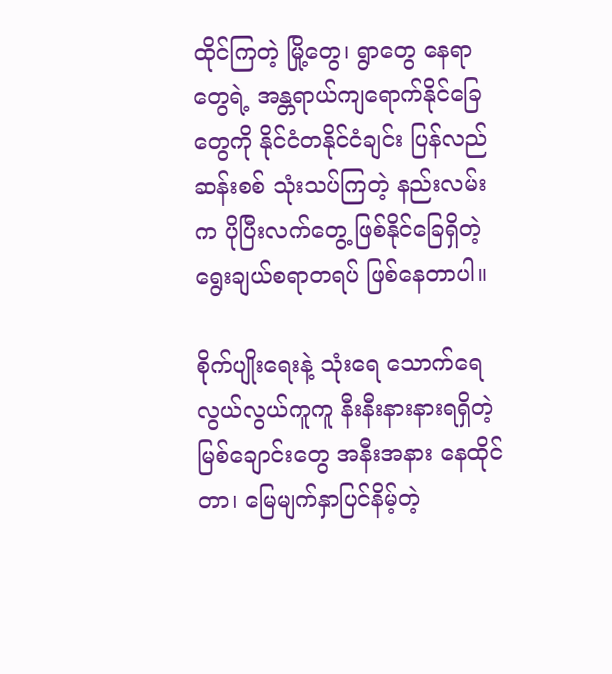ထိုင်ကြတဲ့ မြို့တွေ၊ ရွာတွေ နေရာတွေရဲ့ အန္တရာယ်ကျရောက်နိုင်ခြေတွေကို နိုင်ငံတနိုင်ငံချင်း ပြန်လည်ဆန်းစစ် သုံးသပ်ကြတဲ့ နည်းလမ်းက ပိုပြီးလက်တွေ့ ဖြစ်နိုင်ခြေရှိတဲ့ ရွေးချယ်စရာတရပ် ဖြစ်နေတာပါ။

စိုက်ပျိုးရေးနဲ့ သုံးရေ သောက်ရေ လွယ်လွယ်ကူကူ နီးနီးနားနားရရှိတဲ့ မြစ်ချောင်းတွေ အနီးအနား နေထိုင်တာ၊ မြေမျက်နှာပြင်နိမ့်တဲ့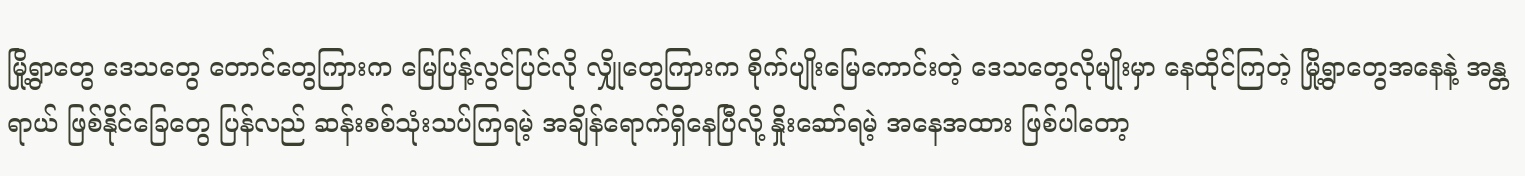မြို့ရွာတွေ ဒေသတွေ တောင်တွေကြားက မြေပြန့်လွင်ပြင်လို လျှိုတွေကြားက စိုက်ပျိုးမြေကောင်းတဲ့ ဒေသတွေလိုမျိုးမှာ နေထိုင်ကြတဲ့ မြို့ရွာတွေအနေနဲ့ အန္တရာယ် ဖြစ်နိုင်ခြေတွေ ပြန်လည် ဆန်းစစ်သုံးသပ်ကြရမဲ့ အချိန်ရောက်ရှိနေပြီလို့ နှိုးဆော်ရမဲ့ အနေအထား ဖြစ်ပါတော့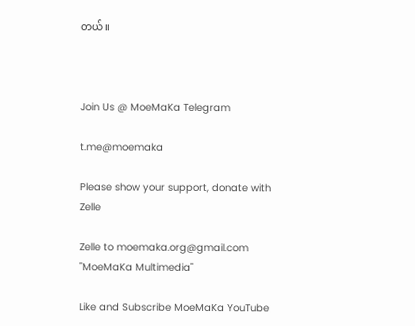တယ်။



Join Us @ MoeMaKa Telegram

t.me@moemaka

Please show your support, donate with Zelle

Zelle to moemaka.org@gmail.com "MoeMaKa Multimedia"

Like and Subscribe MoeMaKa YouTube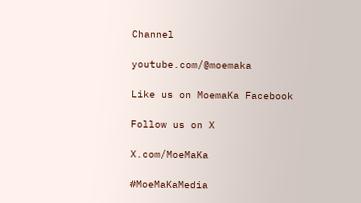Channel

youtube.com/@moemaka

Like us on MoemaKa Facebook

Follow us on X

X.com/MoeMaKa

#MoeMaKaMedia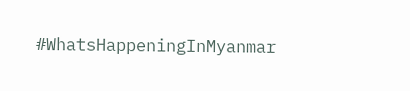#WhatsHappeningInMyanmar